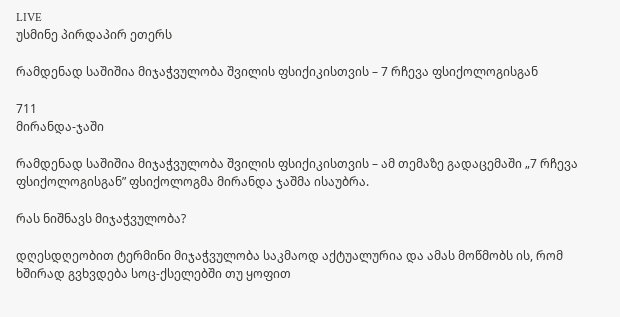LIVE
უსმინე პირდაპირ ეთერს

რამდენად საშიშია მიჯაჭვულობა შვილის ფსიქიკისთვის – 7 რჩევა ფსიქოლოგისგან

711
მირანდა-ჯაში

რამდენად საშიშია მიჯაჭვულობა შვილის ფსიქიკისთვის – ამ თემაზე გადაცემაში „7 რჩევა ფსიქოლოგისგან” ფსიქოლოგმა მირანდა ჯაშმა ისაუბრა.

რას ნიშნავს მიჯაჭვულობა?

დღესდღეობით ტერმინი მიჯაჭვულობა საკმაოდ აქტუალურია და ამას მოწმობს ის, რომ ხშირად გვხვდება სოც-ქსელებში თუ ყოფით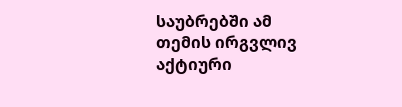საუბრებში ამ თემის ირგვლივ აქტიური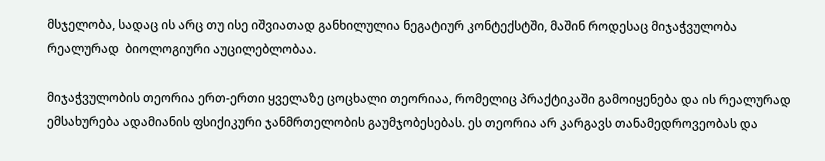მსჯელობა, სადაც ის არც თუ ისე იშვიათად განხილულია ნეგატიურ კონტექსტში, მაშინ როდესაც მიჯაჭვულობა რეალურად  ბიოლოგიური აუცილებლობაა.

მიჯაჭვულობის თეორია ერთ-ერთი ყველაზე ცოცხალი თეორიაა, რომელიც პრაქტიკაში გამოიყენება და ის რეალურად ემსახურება ადამიანის ფსიქიკური ჯანმრთელობის გაუმჯობესებას. ეს თეორია არ კარგავს თანამედროვეობას და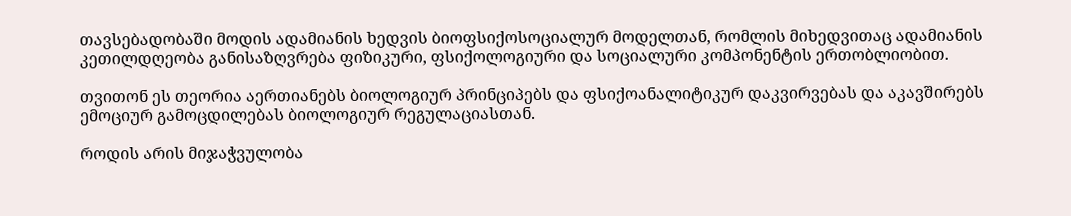თავსებადობაში მოდის ადამიანის ხედვის ბიოფსიქოსოციალურ მოდელთან, რომლის მიხედვითაც ადამიანის კეთილდღეობა განისაზღვრება ფიზიკური, ფსიქოლოგიური და სოციალური კომპონენტის ერთობლიობით.

თვითონ ეს თეორია აერთიანებს ბიოლოგიურ პრინციპებს და ფსიქოანალიტიკურ დაკვირვებას და აკავშირებს ემოციურ გამოცდილებას ბიოლოგიურ რეგულაციასთან.

როდის არის მიჯაჭვულობა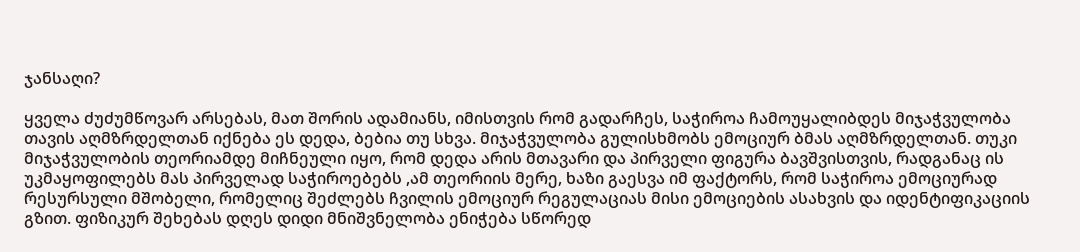ჯანსაღი?

ყველა ძუძუმწოვარ არსებას, მათ შორის ადამიანს, იმისთვის რომ გადარჩეს, საჭიროა ჩამოუყალიბდეს მიჯაჭვულობა თავის აღმზრდელთან იქნება ეს დედა, ბებია თუ სხვა. მიჯაჭვულობა გულისხმობს ემოციურ ბმას აღმზრდელთან. თუკი მიჯაჭვულობის თეორიამდე მიჩნეული იყო, რომ დედა არის მთავარი და პირველი ფიგურა ბავშვისთვის, რადგანაც ის უკმაყოფილებს მას პირველად საჭიროებებს ,ამ თეორიის მერე, ხაზი გაესვა იმ ფაქტორს, რომ საჭიროა ემოციურად რესურსული მშობელი, რომელიც შეძლებს ჩვილის ემოციურ რეგულაციას მისი ემოციების ასახვის და იდენტიფიკაციის გზით. ფიზიკურ შეხებას დღეს დიდი მნიშვნელობა ენიჭება სწორედ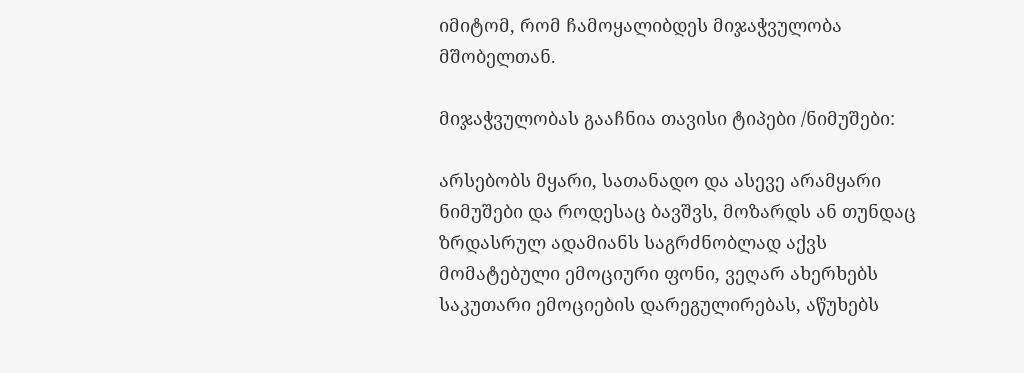იმიტომ, რომ ჩამოყალიბდეს მიჯაჭვულობა მშობელთან.

მიჯაჭვულობას გააჩნია თავისი ტიპები /ნიმუშები:

არსებობს მყარი, სათანადო და ასევე არამყარი ნიმუშები და როდესაც ბავშვს, მოზარდს ან თუნდაც ზრდასრულ ადამიანს საგრძნობლად აქვს მომატებული ემოციური ფონი, ვეღარ ახერხებს საკუთარი ემოციების დარეგულირებას, აწუხებს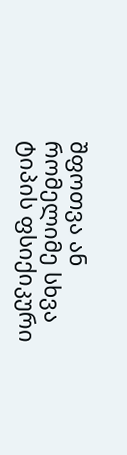შფოთვა ან რომელიმე სხვა ტიპის ფსიქიკური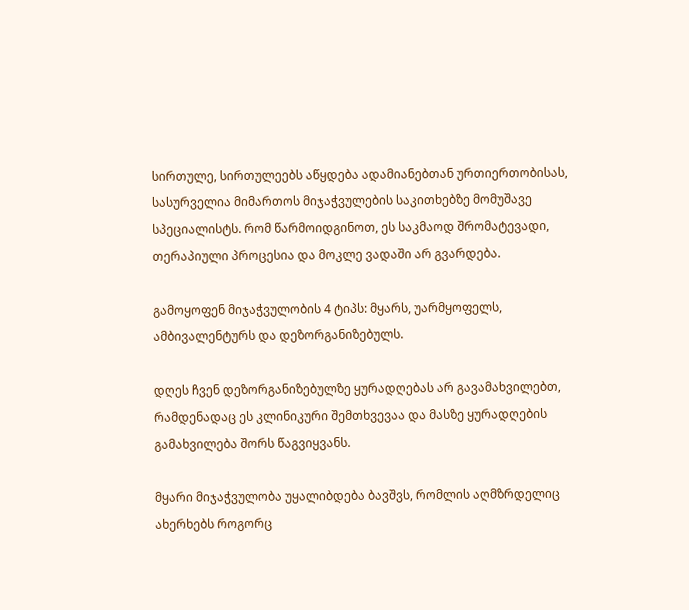სირთულე, სირთულეებს აწყდება ადამიანებთან ურთიერთობისას, სასურველია მიმართოს მიჯაჭვულების საკითხებზე მომუშავე სპეციალისტს. რომ წარმოიდგინოთ, ეს საკმაოდ შრომატევადი, თერაპიული პროცესია და მოკლე ვადაში არ გვარდება.

გამოყოფენ მიჯაჭვულობის 4 ტიპს: მყარს, უარმყოფელს, ამბივალენტურს და დეზორგანიზებულს.

დღეს ჩვენ დეზორგანიზებულზე ყურადღებას არ გავამახვილებთ, რამდენადაც ეს კლინიკური შემთხვევაა და მასზე ყურადღების გამახვილება შორს წაგვიყვანს.

მყარი მიჯაჭვულობა უყალიბდება ბავშვს, რომლის აღმზრდელიც ახერხებს როგორც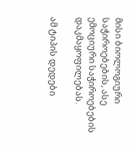მისი ბიოლოგიური საჭიროებების, ასე ემოციური საჭიროებების დაკმაყოფილებას.

ამ ტიპის დედები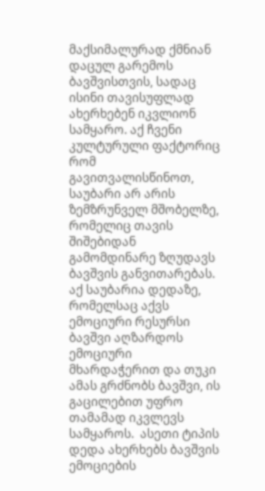მაქსიმალურად ქმნიან დაცულ გარემოს ბავშვისთვის, სადაც ისინი თავისუფლად ახერხებენ იკვლიონ სამყარო. აქ ჩვენი კულტურული ფაქტორიც რომ გავითვალისწინოთ, საუბარი არ არის ზემზრუნველ მშობელზე, რომელიც თავის შიშებიდან გამომდინარე ზღუდავს ბავშვის განვითარებას. აქ საუბარია დედაზე, რომელსაც აქვს ემოციური რესურსი ბავშვი აღზარდოს ემოციური მხარდაჭერით და თუკი ამას გრძნობს ბავშვი, ის გაცილებით უფრო თამამად იკვლევს სამყაროს.  ასეთი ტიპის დედა ახერხებს ბავშვის ემოციების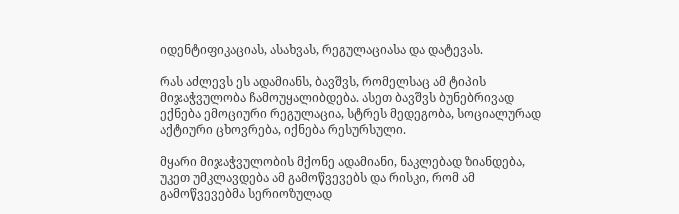იდენტიფიკაციას, ასახვას, რეგულაციასა და დატევას.

რას აძლევს ეს ადამიანს, ბავშვს, რომელსაც ამ ტიპის მიჯაჭვულობა ჩამოუყალიბდება. ასეთ ბავშვს ბუნებრივად ექნება ემოციური რეგულაცია, სტრეს მედეგობა, სოციალურად აქტიური ცხოვრება, იქნება რესურსული.

მყარი მიჯაჭვულობის მქონე ადამიანი, ნაკლებად ზიანდება, უკეთ უმკლავდება ამ გამოწვევებს და რისკი, რომ ამ გამოწვევებმა სერიოზულად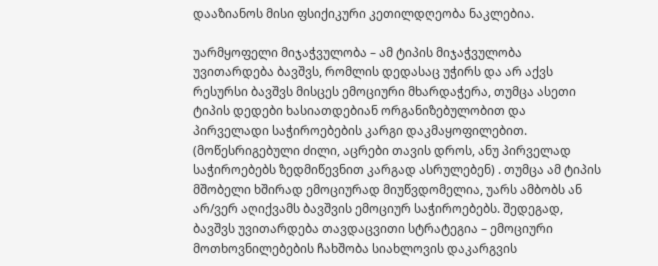დააზიანოს მისი ფსიქიკური კეთილდღეობა ნაკლებია.

უარმყოფელი მიჯაჭვულობა – ამ ტიპის მიჯაჭვულობა უვითარდება ბავშვს, რომლის დედასაც უჭირს და არ აქვს რესურსი ბავშვს მისცეს ემოციური მხარდაჭერა, თუმცა ასეთი ტიპის დედები ხასიათდებიან ორგანიზებულობით და პირველადი საჭიროებების კარგი დაკმაყოფილებით. (მოწესრიგებული ძილი, აცრები თავის დროს, ანუ პირველად საჭიროებებს ზედმიწევნით კარგად ასრულებენ) . თუმცა ამ ტიპის  მშობელი ხშირად ემოციურად მიუწვდომელია, უარს ამბობს ან არ/ვერ აღიქვამს ბავშვის ემოციურ საჭიროებებს. შედეგად, ბავშვს უვითარდება თავდაცვითი სტრატეგია – ემოციური მოთხოვნილებების ჩახშობა სიახლოვის დაკარგვის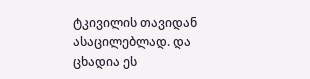ტკივილის თავიდან ასაცილებლად. და ცხადია ეს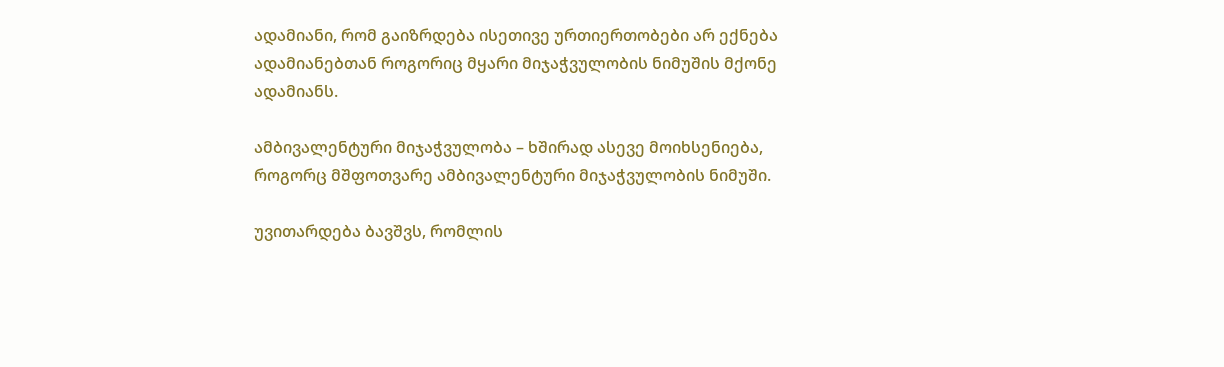ადამიანი, რომ გაიზრდება ისეთივე ურთიერთობები არ ექნება ადამიანებთან როგორიც მყარი მიჯაჭვულობის ნიმუშის მქონე ადამიანს.

ამბივალენტური მიჯაჭვულობა – ხშირად ასევე მოიხსენიება, როგორც მშფოთვარე ამბივალენტური მიჯაჭვულობის ნიმუში.

უვითარდება ბავშვს, რომლის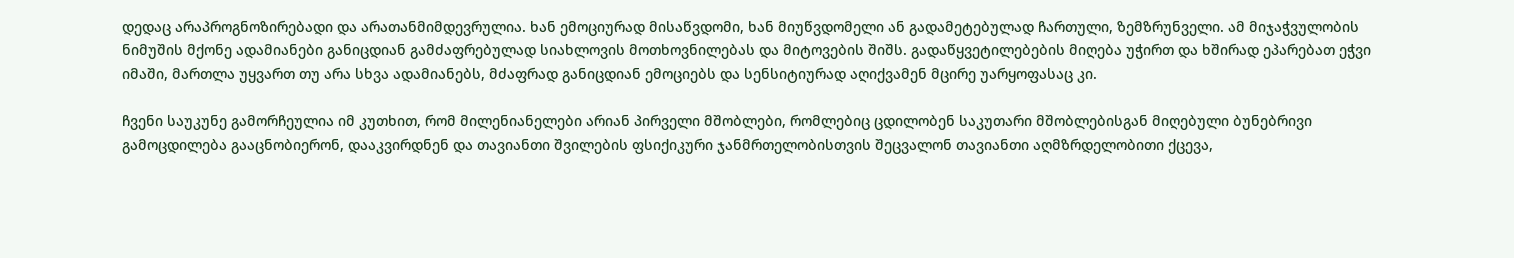დედაც არაპროგნოზირებადი და არათანმიმდევრულია. ხან ემოციურად მისაწვდომი, ხან მიუწვდომელი ან გადამეტებულად ჩართული, ზემზრუნველი. ამ მიჯაჭვულობის ნიმუშის მქონე ადამიანები განიცდიან გამძაფრებულად სიახლოვის მოთხოვნილებას და მიტოვების შიშს. გადაწყვეტილებების მიღება უჭირთ და ხშირად ეპარებათ ეჭვი იმაში, მართლა უყვართ თუ არა სხვა ადამიანებს, მძაფრად განიცდიან ემოციებს და სენსიტიურად აღიქვამენ მცირე უარყოფასაც კი.

ჩვენი საუკუნე გამორჩეულია იმ კუთხით, რომ მილენიანელები არიან პირველი მშობლები, რომლებიც ცდილობენ საკუთარი მშობლებისგან მიღებული ბუნებრივი გამოცდილება გააცნობიერონ, დააკვირდნენ და თავიანთი შვილების ფსიქიკური ჯანმრთელობისთვის შეცვალონ თავიანთი აღმზრდელობითი ქცევა,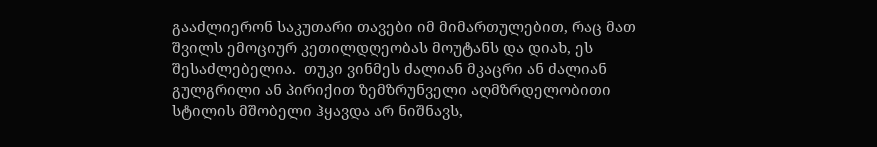გააძლიერონ საკუთარი თავები იმ მიმართულებით, რაც მათ შვილს ემოციურ კეთილდღეობას მოუტანს და დიახ, ეს შესაძლებელია.  თუკი ვინმეს ძალიან მკაცრი ან ძალიან გულგრილი ან პირიქით ზემზრუნველი აღმზრდელობითი  სტილის მშობელი ჰყავდა არ ნიშნავს,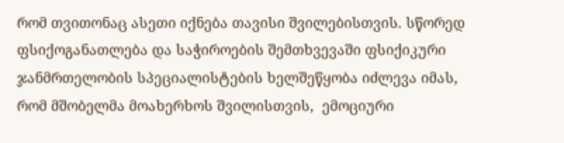რომ თვითონაც ასეთი იქნება თავისი შვილებისთვის. სწორედ ფსიქოგანათლება და საჭიროების შემთხვევაში ფსიქიკური ჯანმრთელობის სპეციალისტების ხელშეწყობა იძლევა იმას, რომ მშობელმა მოახერხოს შვილისთვის,  ემოციური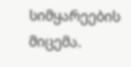სიმყარეების მიცემა.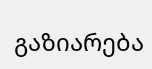გაზიარება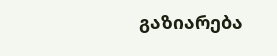გაზიარება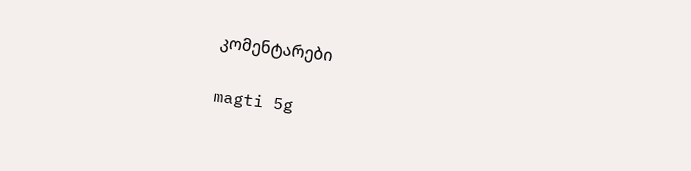კომენტარები

magti 5g